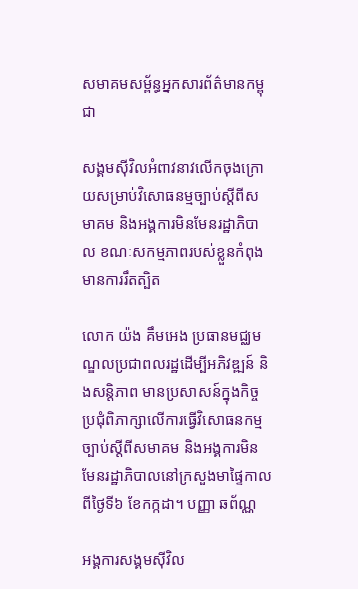សមាគមសម្ព័ន្ធអ្នកសារព័ត៌មានកម្ពុជា

សង្គមស៊ីវិលអំពាវនាវលើកចុងក្រោយសម្រាប់វិសោធនម្មច្បាប់ស្ដីពីសមាគម និងអង្គការមិនមែនរដ្ឋាភិបាល ខណៈសកម្មភាពរបស់ខ្លួនកំពុងមានការរឹតត្បិត

លោក យ៉ង គឹមអេង ប្រធានមជ្ឈមណ្ឌលប្រជាពលរដ្ឋដើម្បីអភិវឌ្ឍន៍ និងសន្ដិភាព មានប្រសាសន៍ក្នុងកិច្ចប្រជុំពិភាក្សាលើការធ្វើវិសោធនកម្មច្បាប់ស្ដីពីសមាគម និងអង្គការមិនមែនរដ្ឋាភិបាលនៅក្រសួងមាផ្ទៃកាលពីថ្ងៃទី៦ ខែកក្កដា។ បញ្ញា ឆព័ណ្ណ

អង្គការសង្គមស៊ីវិល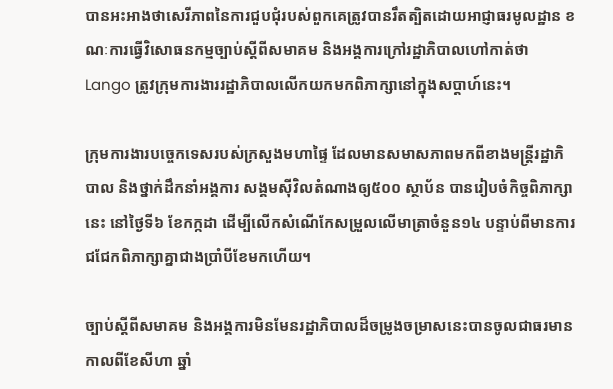បានអះអាងថាសេរីភាពនៃការជួបជុំរបស់ពួកគេត្រូវបានរឹតត្បិតដោយអាជ្ញាធរមូលដ្ឋាន ខណៈការធ្វើវិសោធនកម្មច្បាប់ស្ដីពីសមាគម និងអង្គការក្រៅរដ្ឋាភិបាលហៅកាត់ថា Lango ត្រូវក្រុមការងាររដ្ឋាភិបាលលើកយកមកពិភាក្សានៅក្នុងសប្ដាហ៍នេះ។

ក្រុមការងារបច្ចេកទេសរបស់ក្រសួងមហាផ្ទៃ ដែលមានសមាសភាពមកពីខាងមន្ត្រីរដ្ឋាភិបាល និងថ្នាក់ដឹកនាំអង្គការ សង្គមស៊ីវិលតំណាងឲ្យ៥០០ ស្ថាប័ន បានរៀបចំកិច្ចពិភាក្សានេះ នៅថ្ងៃទី៦ ខែកក្កដា ដើម្បីលើកសំណើកែសម្រួលលើមាត្រាចំនួន១៤ បន្ទាប់ពីមានការជជែកពិភាក្សាគ្នាជាងប្រាំបីខែមកហើយ។

ច្បាប់ស្ដីពីសមាគម និងអង្គការមិនមែនរដ្ឋាភិបាលដ៏ចម្រូងចម្រាសនេះបានចូលជាធរមានកាលពីខែសីហា ឆ្នាំ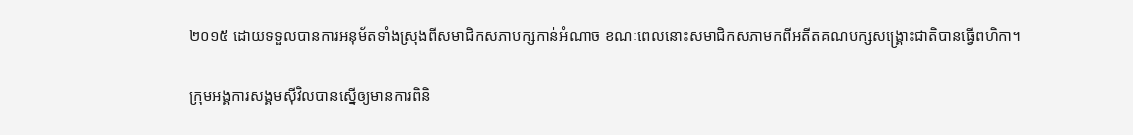២០១៥ ដោយទទួលបានការអនុម័តទាំងស្រុងពីសមាជិកសភាបក្សកាន់អំណាច ខណៈពេលនោះសមាជិកសភាមកពីអតីតគណបក្សសង្គ្រោះជាតិបានធ្វើពហិកា។

ក្រុមអង្គការសង្គមស៊ីវិលបានស្នើឲ្យមានការពិនិ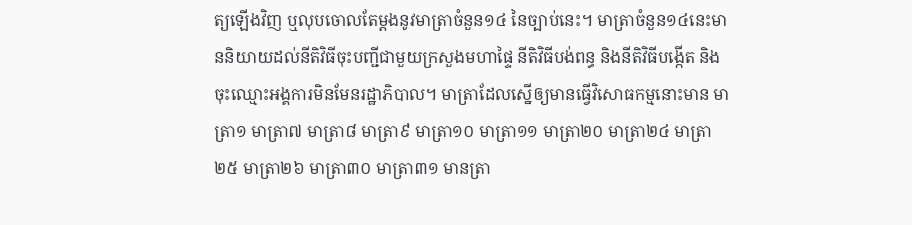ត្យឡើងវិញ ឬលុបចោលតែម្ដងនូវមាត្រាចំនួន១៤ នៃច្បាប់នេះ។ មាត្រាចំនួន១៤នេះមាននិយាយដល់នីតិវិធីចុះបញ្ជីជាមួយក្រសួងមហាផ្ទៃ នីតិវិធីបង់ពន្ធ និងនីតិវិធីបង្កើត និងចុះឈ្មោះអង្គការមិនមែនរដ្ឋាភិបាល។ មាត្រាដែលស្នើឲ្យមានធ្វើវិសោធកម្មនោះមាន មាត្រា១ មាត្រា៧ មាត្រា៨ មាត្រា៩ មាត្រា១០ មាត្រា១១ មាត្រា២០ មាត្រា២៤ មាត្រា២៥ មាត្រា២៦ មាត្រា៣០ មាត្រា៣១ មានត្រា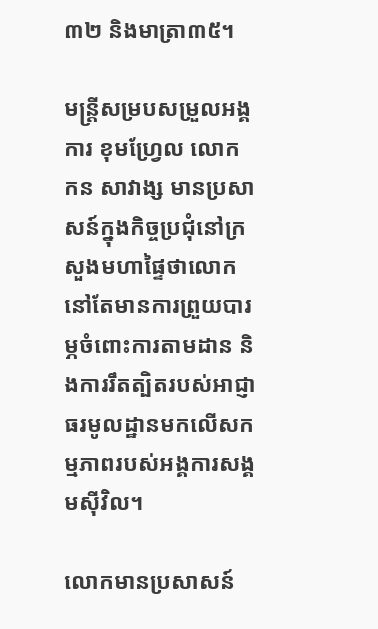៣២ និងមាត្រា៣៥។

មន្ត្រីសម្របសម្រួលអង្គការ ខុមហ្រ្វែល លោក កន សាវាង្ស មានប្រសាសន៍ក្នុងកិច្ចប្រជុំនៅក្រសួងមហាផ្ទៃថាលោកនៅតែមានការព្រួយបារម្ភចំពោះការតាមដាន និងការរឹតត្បិតរបស់អាជ្ញាធរមូលដ្ឋានមកលើសកម្មភាពរបស់អង្គការសង្គមស៊ីវិល។

លោកមានប្រសាសន៍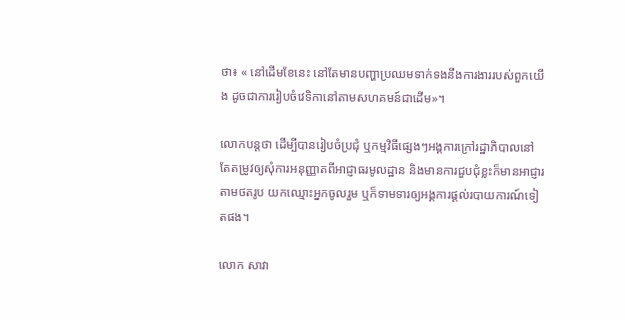ថា៖ « នៅដើមខែនេះ នៅតែមានបញ្ហាប្រឈមទាក់ទងនឹងការងាររបស់ពួកយើង ដូចជាការរៀបចំវេទិកានៅតាមសហគមន៍ជាដើម»។

លោកបន្តថា ដើម្បីបានរៀបចំប្រជុំ ឬកម្មវិធីផ្សេងៗអង្គការក្រៅរដ្ឋាភិបាលនៅតែតម្រូវឲ្យសុំការអនុញ្ញាតពីអាជ្ញាធរមូលដ្ឋាន និងមានការជួបជុំខ្លះក៏មានអាជ្ញារតាមថតរូប យកឈ្មោះអ្នកចូលរួម ឬក៏ទាមទារឲ្យអង្គការផ្ដល់របាយការណ៍ទៀតផង។

លោក សាវា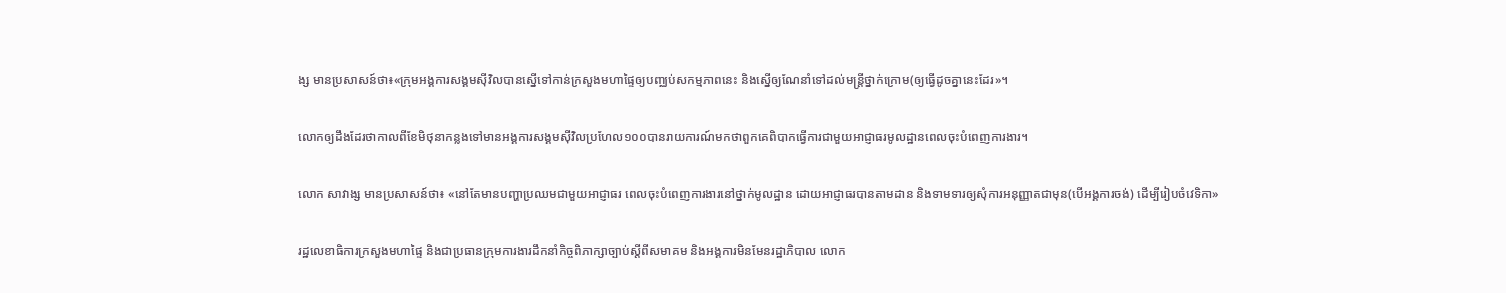ង្ស មានប្រសាសន៍ថា៖«ក្រុមអង្គការសង្គមស៊ីវិលបានស្នើទៅកាន់ក្រសួងមហាផ្ទៃឲ្យបញ្ឈប់សកម្មភាពនេះ និងស្នើឲ្យណែនាំទៅដល់មន្ត្រីថ្នាក់ក្រោម(ឲ្យធ្វើដូចគ្នានេះដែរ»។

លោកឲ្យដឹងដែរថាកាលពីខែមិថុនាកន្លងទៅមានអង្គការសង្គមស៊ីវិលប្រហែល១០០បានរាយការណ៍មកថាពួកគេពិបាកធ្វើការជាមួយអាជ្ញាធរមូលដ្ឋានពេលចុះបំពេញការងារ។

លោក សាវាង្ស មានប្រសាសន៍ថា៖ «នៅតែមានបញ្ហាប្រឈមជាមួយអាជ្ញាធរ ពេលចុះបំពេញការងារនៅថ្នាក់មូលដ្ឋាន ដោយអាជ្ញាធរបានតាមដាន និងទាមទារឲ្យសុំការអនុញ្ញាតជាមុន(បើអង្គការចង់) ដើម្បីរៀបចំវេទិកា»

រដ្ឋលេខាធិការក្រសួងមហាផ្ទៃ និងជាប្រធានក្រុមការងារដឹកនាំកិច្ចពិភាក្សាច្បាប់ស្តីពីសមាគម និងអង្គការមិនមែនរដ្ឋាភិបាល លោក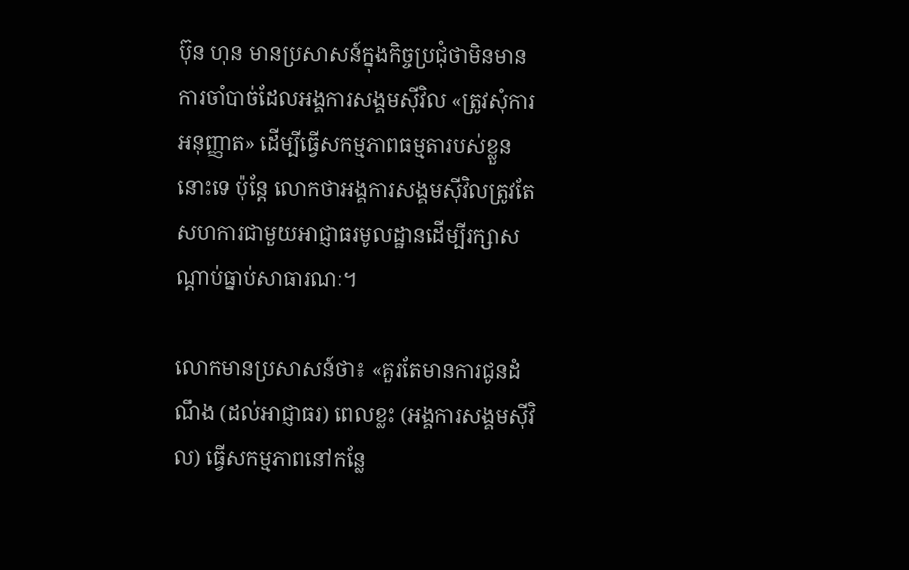ប៊ុន ហុន មានប្រសាសន៍ក្នុងកិច្ចប្រជុំថាមិនមានការចាំបាច់ដែលអង្គការសង្គមស៊ីវិល «ត្រូវសុំការអនុញ្ញាត» ដើម្បីធ្វើសកម្មភាពធម្មតារបស់ខ្លួននោះទេ ប៉ុន្តែ លោកថាអង្គការសង្គមស៊ីវិលត្រូវតែសហការជាមួយអាជ្ញាធរមូលដ្ឋានដើម្បីរក្សាសណ្ដាប់ធ្នាប់សាធារណៈ។

លោកមានប្រសាសន៍ថា៖ «គួរតែមានការជូនដំណឹង (ដល់អាជ្ញាធរ) ពេលខ្លះ (អង្គការសង្គមស៊ីវិល) ធ្វើសកម្មភាពនៅកន្លែ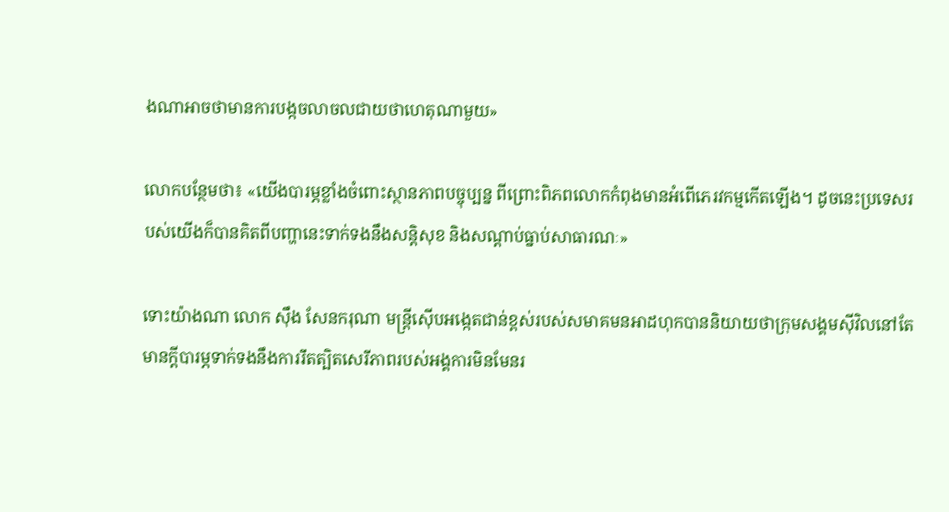ងណាអាចថាមានការបង្កចលាចលជាយថាហេតុណាមួយ»

លោកបន្ថែមថា៖ «យើងបារម្ភខ្លាំងចំពោះស្ថានភាពបច្ចុប្បន្ន ពីព្រោះពិភពលោកកំពុងមានអំពើភេរវកម្មកើតឡើង។ ដូចនេះប្រទេសរបស់យើងក៏បានគិតពីបញ្ហានេះទាក់ទងនឹងសន្តិសុខ និងសណ្ដាប់ធ្នាប់សាធារណៈ»

ទោះយ៉ាងណា លោក ស៊ឹង សែនករុណា មន្ត្រីស៊ើបអង្កេតជាន់ខ្ពស់របស់សមាគមនអាដហុកបាននិយាយថាក្រុមសង្គមស៊ីវិលនៅតែមានក្ដីបារម្ភទាក់ទងនឹងការរឹតត្បិតសេរីភាពរបស់អង្គការមិនមែនរ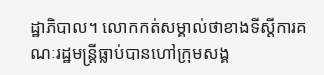ដ្ឋាភិបាល។ លោកកត់សម្គាល់ថាខាងទីស្ដីការគណៈរដ្ឋមន្ត្រីធ្លាប់បានហៅក្រុមសង្គ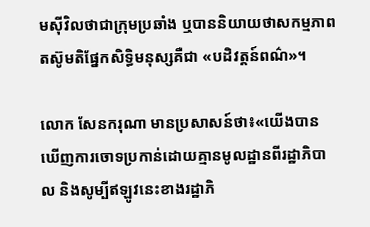មស៊ីវិលថាជាក្រុមប្រឆាំង ឬបាននិយាយថាសកម្មភាពតស៊ូមតិផ្នែកសិទ្ធិមនុស្សគឺជា «បដិវត្តន៍ពណ៌»។

លោក សែនករុណា មានប្រសាសន៍ថា៖«យើងបានឃើញការចោទប្រកាន់ដោយគ្មានមូលដ្ឋានពីរដ្ឋាភិបាល និងសូម្បីឥឡូវនេះខាងរដ្ឋាភិ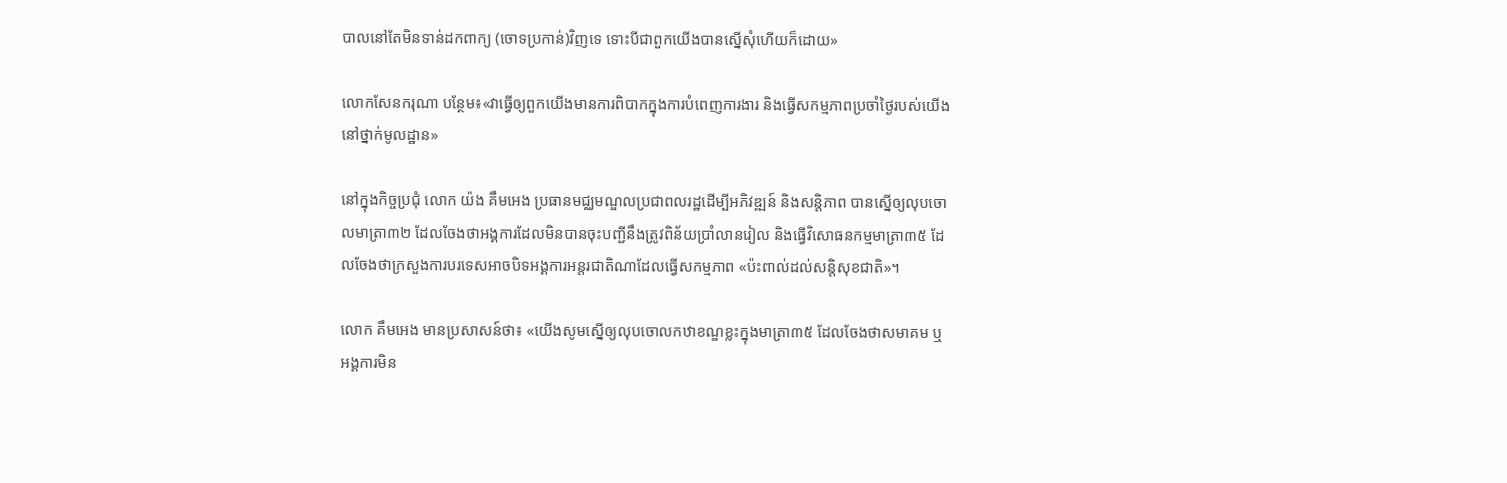បាលនៅតែមិនទាន់ដកពាក្យ (ចោទប្រកាន់)វិញទេ ទោះបីជាពួកយើងបានស្នើសុំហើយក៏ដោយ»

លោកសែនករុណា បន្ថែម៖«វាធ្វើឲ្យពួកយើងមានការពិបាកក្នុងការបំពេញការងារ និងធ្វើសកម្មភាពប្រចាំថ្ងៃរបស់យើងនៅថ្នាក់មូលដ្ឋាន»

នៅក្នុងកិច្ចប្រជុំ លោក យ៉ង គឹមអេង ប្រធានមជ្ឈមណ្ឌលប្រជាពលរដ្ឋដើម្បីអភិវឌ្ឍន៍ និងសន្ដិភាព បានស្នើឲ្យលុបចោលមាត្រា៣២ ដែលចែងថាអង្គការដែលមិនបានចុះបញ្ជីនឹងត្រូវពិន័យប្រាំលានរៀល និងធ្វើវិសោធនកម្មមាត្រា៣៥ ដែលចែងថាក្រសួងការបរទេសអាចបិទអង្គការអន្តរជាតិណាដែលធ្វើសកម្មភាព «ប៉ះពាល់ដល់សន្តិសុខជាតិ»។

លោក គឹមអេង មានប្រសាសន៍ថា៖ «យើងសូមស្នើឲ្យលុបចោលកឋាខណ្ឌខ្លះក្នុងមាត្រា៣៥ ដែលចែងថាសមាគម ឬអង្គការមិន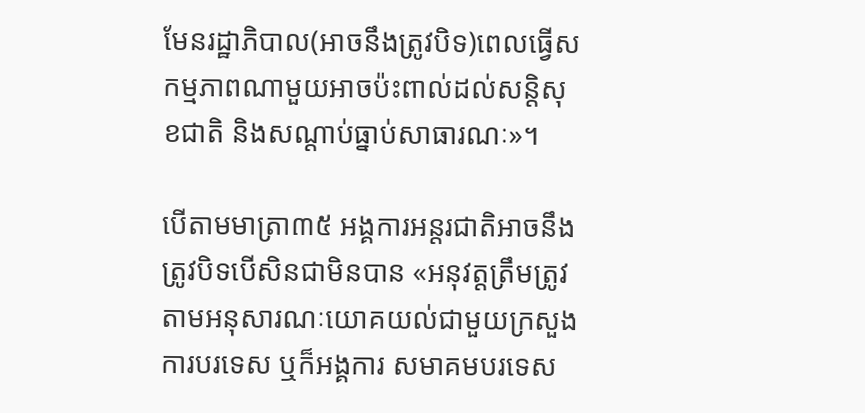មែនរដ្ឋាភិបាល(អាចនឹងត្រូវបិទ)ពេលធ្វើសកម្មភាពណាមួយអាចប៉ះពាល់ដល់សន្តិសុខជាតិ និងសណ្ដាប់ធ្នាប់សាធារណៈ»។

បើតាមមាត្រា៣៥ អង្គការអន្តរជាតិអាចនឹងត្រូវបិទបើសិនជាមិនបាន «អនុវត្តត្រឹមត្រូវតាមអនុសារណៈយោគយល់ជាមួយក្រសួងការបរទេស ឬក៏អង្គការ សមាគមបរទេស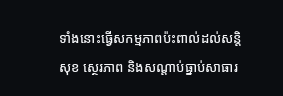ទាំងនោះធ្វើសកម្មភាពប៉ះពាល់ដល់សន្តិសុខ ស្ថេរភាព និងសណ្ដាប់ធ្នាប់សាធារ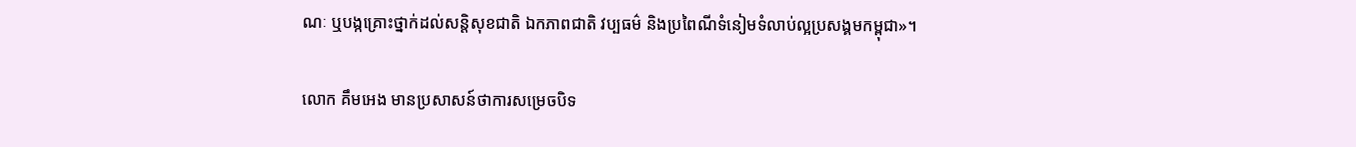ណៈ ឬបង្កគ្រោះថ្នាក់ដល់សន្តិសុខជាតិ ឯកភាពជាតិ វប្បធម៌ និងប្រពៃណីទំនៀមទំលាប់ល្អប្រសង្គមកម្ពុជា»។

លោក គឹមអេង មានប្រសាសន៍ថាការសម្រេចបិទ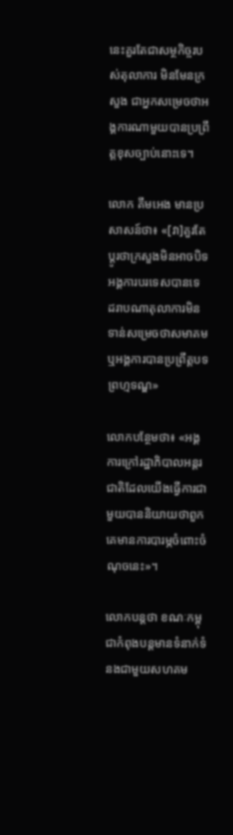នេះគួរតែជាសម្ថកិច្ចរបស់តុលាការ មិនមែនក្រសួង ជាអ្នកសម្រេចថាអង្គការណាមួយបានប្រព្រឹត្តខុសច្បាប់នោះទេ។

លោក គឹមអេង មានប្រសាសន៍ថា៖ «[វា]គួរតែប្ដូរថាក្រសួងមិនអាចបិទអង្គការបរទេសបានទេ ដរាបណាតុលាការមិនទាន់សម្រេចថាសមាគម ឬអង្គការបានប្រព្រឹត្តបទព្រហ្មទណ្ឌ»

លោកបន្ថែមថា៖ «អង្គការក្រៅរដ្ឋាភិបាលអន្តរជាតិដែលយើងធ្វើការជាមួយបាននិយាយថាពួកគេមានការបារម្ភចំពោះចំណុចនេះ»។

លោកបន្តថា ខណៈកម្ពុជាកំពុងបន្តមានទំនាក់ទំនងជាមួយសហគម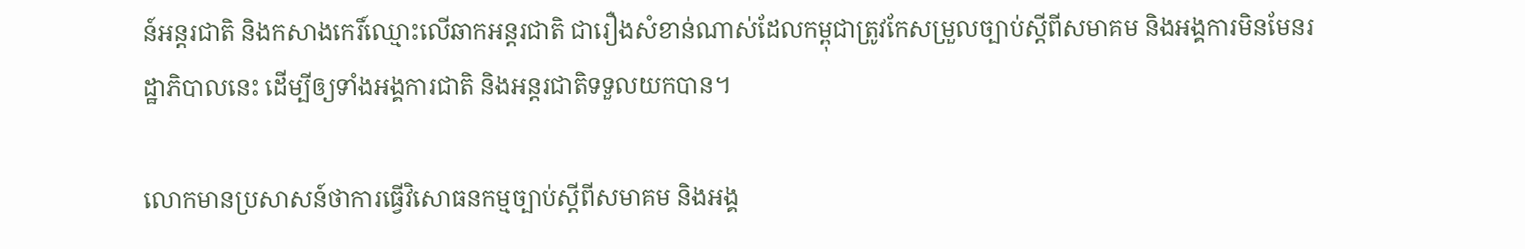ន៍អន្តរជាតិ និងកសាងកេរិ៍ឈ្មោះលើឆាកអន្តរជាតិ ជារឿងសំខាន់ណាស់ដែលកម្ពុជាត្រូវកែសម្រួលច្បាប់ស្ដីពីសមាគម និងអង្គការមិនមែនរដ្ឋាភិបាលនេះ ដើម្បីឲ្យទាំងអង្គការជាតិ និងអន្តរជាតិទទួលយកបាន។

លោកមានប្រសាសន៍ថាការធ្វើវិសោធនកម្មច្បាប់ស្ដីពីសមាគម និងអង្គ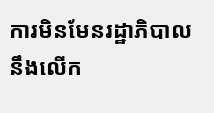ការមិនមែនរដ្ឋាភិបាល នឹងលើក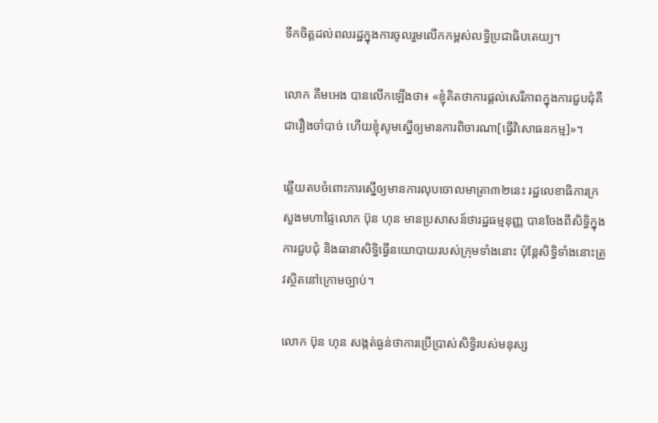ទឹកចិត្តដល់ពលរដ្ឋក្នុងការចូលរួមលើកកម្ពស់លទ្ធិប្រជាធិបតេយ្យ។

លោក គឹមអេង បានលើកឡើងថា៖ «ខ្ញុំគិតថាការផ្ដល់សេរីភាពក្នុងការជួបជុំគឺជារឿងចាំបាច់ ហើយខ្ញុំសូមស្នើឲ្យមានការពិចារណា[ធ្វើវិសោធនកម្ម]»។

ឆ្លើយតបចំពោះការស្នើឲ្យមានការលុបចោលមាត្រា៣២នេះ រដ្ឋលេខាធិការក្រសួងមហាផ្ទៃលោក ប៊ុន ហុន មានប្រសាសន៍ថារដ្ឋធម្មនុញ្ញ បានចែងពីសិទ្ធិក្នុងការជួបជុំ និងធានាសិទ្ធិធ្វើនយោបាយរបស់ក្រុមទាំងនោះ ប៉ុន្តែសិទ្ធិទាំងនោះត្រូវស្ថិតនៅក្រោមច្បាប់។

លោក ប៊ុន ហុន សង្កត់ធ្ងន់ថាការប្រើប្រាស់សិទ្ធិរបស់មនុស្ស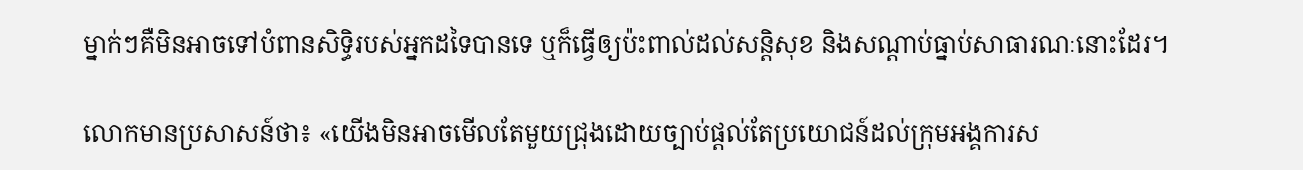ម្នាក់ៗគឺមិនអាចទៅបំពានសិទ្ធិរបស់អ្នកដទៃបានទេ ឬក៏ធ្វើឲ្យប៉ះពាល់ដល់សន្ដិសុខ និងសណ្ដាប់ធ្នាប់សាធារណៈនោះដែរ។

លោកមានប្រសាសន៍ថា៖ «យើងមិនអាចមើលតែមួយជ្រុងដោយច្បាប់ផ្ដល់តែប្រយោជន៍ដល់ក្រុមអង្គការស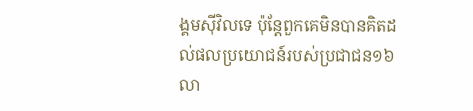ង្គមស៊ីវិលទេ ប៉ុន្តែពួកគេមិនបានគិតដល់ផលប្រយោជន៍របស់ប្រជាជន១៦លា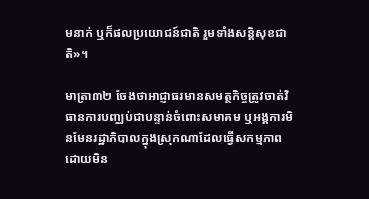មនាក់ ឬក៏ផលប្រយោជន៍ជាតិ រួមទាំងសន្តិសុខជាតិ»។

មាត្រា៣២ ចែងថាអាជ្ញាធរមានសមត្ថកិច្ចត្រូវចាត់វិធានការបញ្ឈប់ជាបន្ទាន់ចំពោះសមាគម ឬអង្គការមិនមែនរដ្ឋាភិបាលក្នុងស្រុកណាដែលធ្វើសកម្មភាពដោយមិន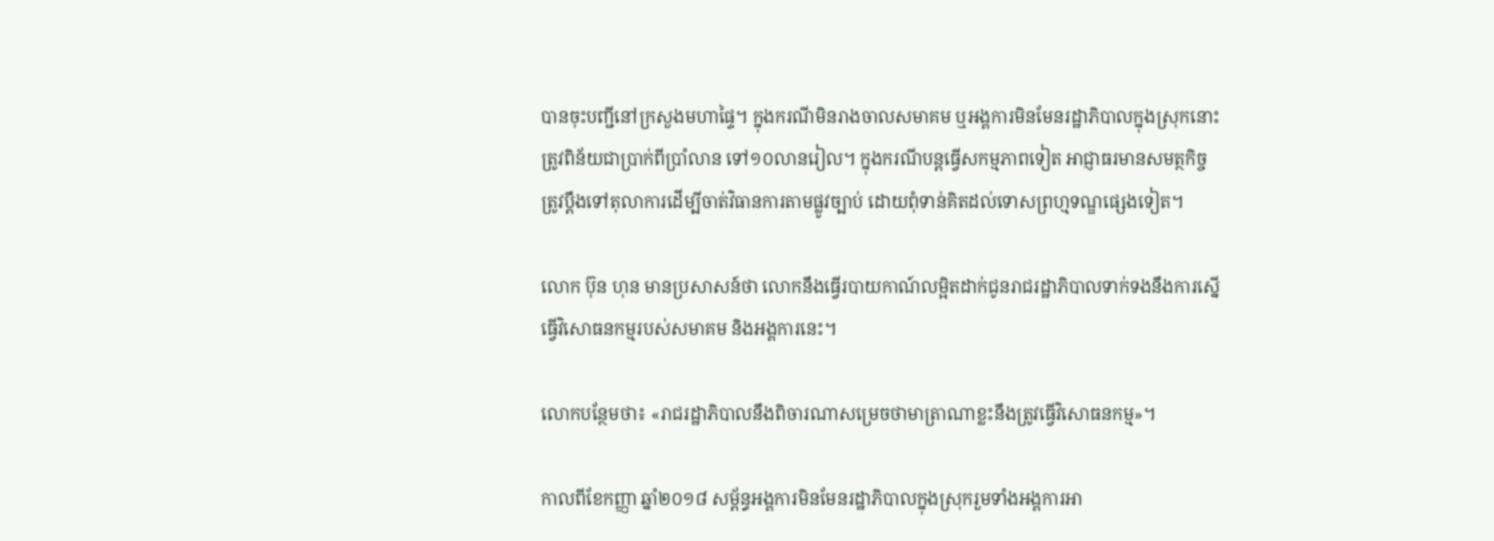បានចុះបញ្ជីនៅក្រសួងមហាផ្ទៃ។ ក្នុងករណីមិនរាងចាលសមាគម ឬអង្គការមិនមែនរដ្ឋាភិបាលក្នុងស្រុកនោះត្រូវពិន័យជាប្រាក់ពីប្រាំលាន ទៅ១០លានរៀល។ ក្នុងករណីបន្តធ្វើសកម្មភាពទៀត អាជ្ញាធរមានសមត្ថកិច្ចត្រូវប្ដឹងទៅតុលាការដើម្បីចាត់វិធានការតាមផ្លូវច្បាប់ ដោយពុំទាន់គិតដល់ទោសព្រហ្មទណ្ឌផ្សេងទៀត។

លោក ប៊ុន ហុន មានប្រសាសន៍ថា លោកនឹងធ្វើរបាយកាណ៍លម្អិតដាក់ជូនរាជរដ្ឋាភិបាលទាក់ទងនឹងការស្នើធ្វើវិសោធនកម្មរបស់សមាគម និងអង្គការនេះ។

លោកបន្ថែមថា៖ «រាជរដ្ឋាភិបាលនឹងពិចារណាសម្រេចថាមាត្រាណាខ្លះនឹងត្រូវធ្វើវិសោធនកម្ម»។

កាលពីខែកញ្ញា ឆ្នាំ២០១៨ សម្ព័ន្ធអង្គការមិនមែនរដ្ឋាភិបាលក្នុងស្រុករួមទាំងអង្គការអា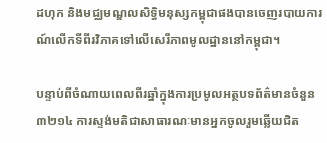ដហុក និងមជ្ឈមណ្ឌលសិទ្ធិមនុស្សកម្ពុជាផងបានចេញរបាយការណ៍លើកទីពីរវិភាគទៅលើសេរីភាពមូលដ្ឋាននៅកម្ពុជា។

បន្ទាប់ពីចំណាយពេលពីរឆ្នាំក្នុងការប្រមូលអត្ថបទព័ត៌មានចំនួន៣២១៤ ការស្ទង់មតិជាសាធារណៈមានអ្នកចូលរួមឆ្លើយជិត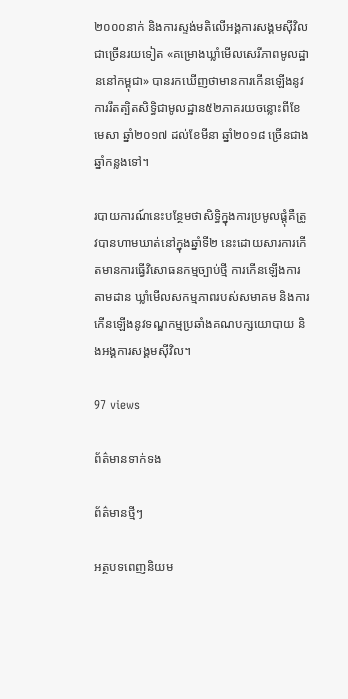២០០០នាក់ និងការស្ទង់មតិលើអង្គការសង្គមស៊ីវិលជាច្រើនរយទៀត «គម្រោងឃ្លាំមើលសេរីភាពមូលដ្ឋាននៅកម្ពុជា» បានរកឃើញថាមានការកើនឡើងនូវការរឹតត្បិតសិទ្ធិជាមូលដ្ឋាន៥២ភាគរយចន្លោះពីខែមេសា ឆ្នាំ២០១៧ ដល់ខែមីនា ឆ្នាំ២០១៨ ច្រើនជាងឆ្នាំកន្លងទៅ។

របាយការណ៍នេះបន្ថែមថាសិទ្ធិក្នុងការប្រមូលផ្ដុំគឺត្រូវបានហាមឃាត់នៅក្នុងឆ្នាំទី២ នេះដោយសារការកើតមានការធ្វើវិសោធនកម្មច្បាប់ថ្មី ការកើនឡើងការតាមដាន ឃ្លាំមើលសកម្មភាពរបស់សមាគម និងការកើនឡើងនូវទណ្ឌកម្មប្រឆាំងគណបក្សយោបាយ និងអង្គការសង្គមស៊ីវិល។

97 views

ព័ត៌មានទាក់ទង

ព័ត៌មានថ្មីៗ

អត្ថបទពេញនិយម